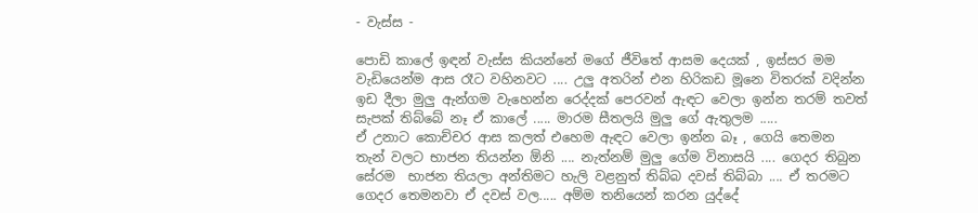- වැස්ස -

පොඩි කාලේ ඉඳන් වැස්ස කියන්නේ මගේ ජීවිතේ ආසම දෙයක් , ඉස්සර මම වැඩියෙන්ම ආස රෑට වහිනවට .... උලු අතරින් එන හිරිකඩ මූනෙ විතරක් වදින්න ඉඩ දීලා මුලු ඇන්ගම වැහෙන්න රෙද්දක් පෙරවන් ඇඳට වෙලා ඉන්න තරම් තවත් සැපක් තිබ්බේ නෑ ඒ කාලේ ..... මාරම සීතලයි මුලු ගේ ඇතුලම .....
ඒ උනාට කොච්චර ආස කලත් එහෙම ඇඳට වෙලා ඉන්න බෑ , ගෙයි තෙමන තැන් වලට භාජන තියන්න ඕනි .... නැත්නම් මුලු ගේම විනාසයි .... ගෙදර තිබුන සේරම  භාජන තියලා අන්තිමට හැලි වළනුත් තිබ්බ දවස් තිබ්බා .... ඒ තරමට ගෙදර තෙමනවා ඒ දවස් වල..... අම්ම තනියෙන් කරන යුද්දේ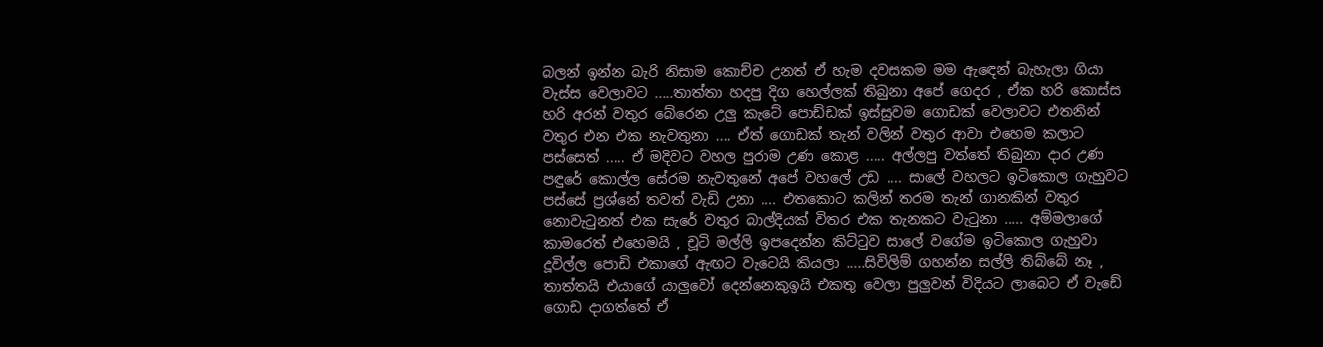බලන් ඉන්න බැරි නිසාම කොච්ච උනත් ඒ හැම දවසකම මම ඇඳෙන් බැහැලා ගියා වැස්ස වෙලාවට .....තාත්තා හදපු දිග හෙල්ලක් තිබුනා අපේ ගෙදර , ඒක හරි කොස්ස හරි අරන් වතුර බේරෙන උලු කැටේ පොඩ්ඩක් ඉස්සුවම ගොඩක් වෙලාවට එතනින් වතුර එන එක නැවතුනා .... ඒත් ගොඩක් තැන් වලින් වතුර ආවා එහෙම කලාට පස්සෙත් ..... ඒ මදිවට වහල පුරාම උණ කොළ ..... අල්ලපු වත්තේ තිබුනා දාර උණ පඳුරේ කොල්ල සේරම නැවතුනේ අපේ වහලේ උඩ .... සාලේ වහලට ඉටිකොල ගැහුවට පස්සේ ප්‍රශ්නේ තවත් වැඩි උනා .... එතකොට කලින් තරම තැන් ගානකින් වතුර නොවැටුනත් එක සැරේ වතුර බාල්දියක් විතර එක තැනකට වැටුනා ..... අම්මලාගේ කාමරෙත් එහෙමයි , චූටි මල්ලි ඉපදෙන්න කිට්ටුව සාලේ වගේම ඉටිකොල ගැහුවා දූවිල්ල පොඩි එකාගේ ඇඟට වැටෙයි කියලා .....සිවිලිම් ගහන්න සල්ලි තිබ්බේ නෑ , තාත්තයි එයාගේ යාලුවෝ දෙන්නෙකුඉයි එකතු වෙලා පුලුවන් විදියට ලාබෙට ඒ වැඩේ ගොඩ දාගත්තේ ඒ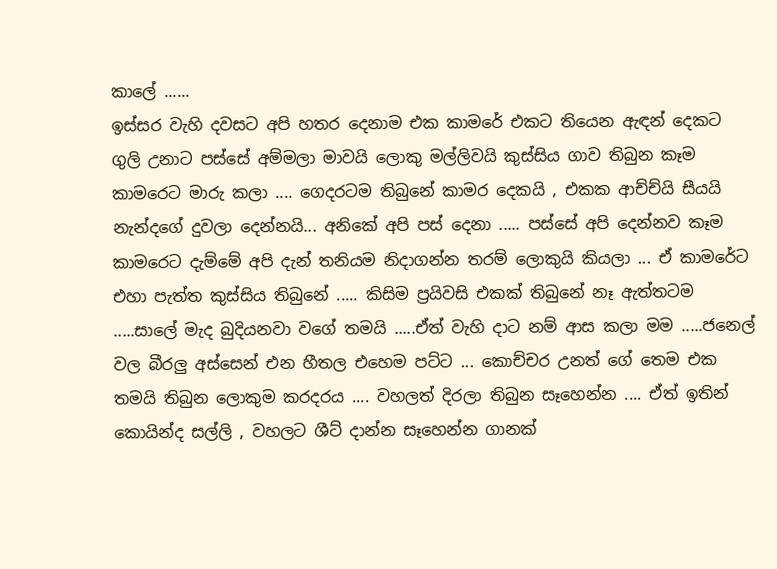කාලේ ......
ඉස්සර වැහි දවසට අපි හතර දෙනාම එක කාමරේ එකට තියෙන ඇඳන් දෙකට ගුලි උනාට පස්සේ අම්මලා මාවයි ලොකු මල්ලිවයි කුස්සිය ගාව තිබුන කෑම කාමරෙට මාරු කලා .... ගෙදරටම තිබුනේ කාමර දෙකයි , එකක ආච්ච්යි සීයයි නැන්දගේ දුවලා දෙන්නයි... අනිකේ අපි පස් දෙනා ..... පස්සේ අපි දෙන්නව කෑම කාමරෙට දැම්මේ අපි දැන් තනියම නිදාගන්න තරම් ලොකුයි කියලා ... ඒ කාමරේට එහා පැත්ත කුස්සිය තිබුනේ ..... කිසිම ප්‍රයිවසි එකක් තිබුනේ නෑ ඇත්තටම .....සාලේ මැද බුදියනවා වගේ තමයි .....ඒත් වැහි දාට නම් ආස කලා මම .....ජනෙල් වල බීරලු අස්සෙන් එන හීතල එහෙම පට්ට ... කොච්චර උනත් ගේ තෙම එක තමයි තිබුන ලොකුම කරදරය .... වහලත් දිරලා තිබුන සෑහෙන්න .... ඒත් ඉතින් කොයින්ද සල්ලි , වහලට ශීට් දාන්න සෑහෙන්න ගානක්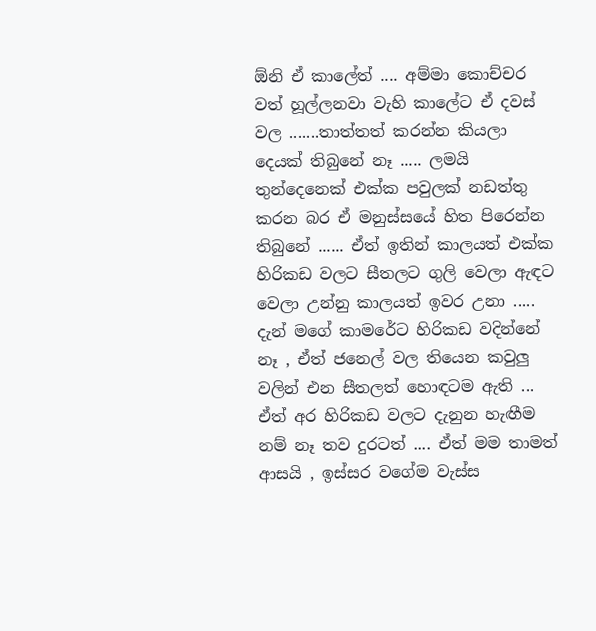ඕනි ඒ කාලේත් .... අම්මා කොච්චර වත් හූල්ලනවා වැහි කාලේට ඒ දවස් වල .......තාත්තත් කරන්න කියලා දෙයක් තිබුනේ නෑ ..... ලමයි තුන්දෙනෙක් එක්ක පවුලක් නඩත්තු කරන බර ඒ මනුස්සයේ හිත පිරෙන්න තිබුනේ ...... ඒත් ඉතින් කාලයත් එක්ක හිරිකඩ වලට සීතලට ගුලි වෙලා ඇඳට වෙලා උන්නු කාලයත් ඉවර උනා ..... දැන් මගේ කාමරේට හිරිකඩ වදින්නේ නෑ , ඒත් ජනෙල් වල තියෙන කවුලු වලින් එන සීතලත් හොඳටම ඇති ... ඒත් අර හිරිකඩ වලට දැනුන හැඟීම නම් නෑ තව දුරටත් .... ඒත් මම තාමත් ආසයි , ඉස්සර වගේම වැස්ස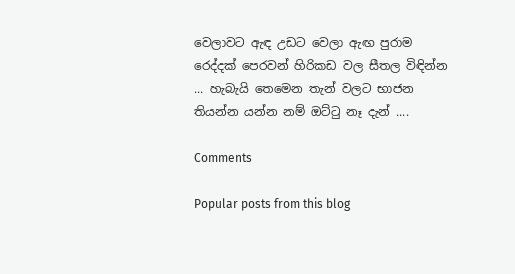වෙලාවට ඇඳ උඩට වෙලා ඇඟ පුරාම රෙද්දක් පෙරවන් හිරිකඩ වල සීතල විඳින්න ... හැබැයි තෙමෙන තැන් වලට භාජන තියන්න යන්න නම් ඔට්ටු නෑ දැන් ....

Comments

Popular posts from this blog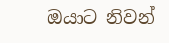ඔයාට නිවන්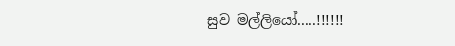සුව මල්ලියෝ.....!!!!!!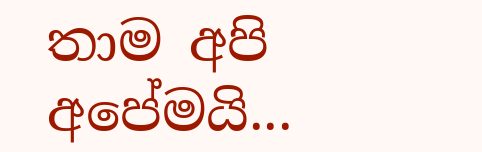තාම අපි අපේමයි...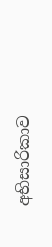අභිසාරිකාව